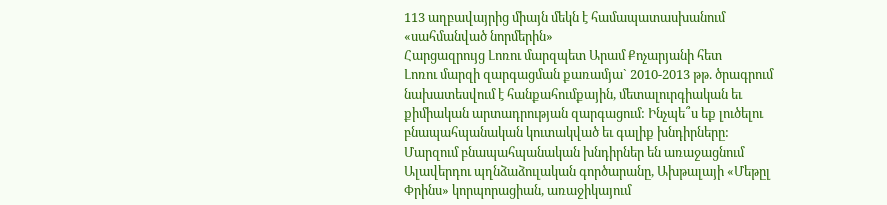113 աղբավայրից միայն մեկն է համապատասխանում «սահմանված նորմերին»
Հարցազրույց Լոռու մարզպետ Արամ Քոչարյանի հետ
Լոռու մարզի զարգացման քառամյա` 2010-2013 թթ. ծրագրում նախատեսվում է հանքահումքային, մետալուրգիական եւ քիմիական արտադրության զարգացում: Ինչպե՞ս եք լուծելու բնապահպանական կուտակված եւ գալիք խնդիրները:
Մարզում բնապահպանական խնդիրներ են առաջացնում Ալավերդու պղնձաձուլական գործարանը, Ախթալայի «Մեթըլ Փրինս» կորպորացիան, առաջիկայում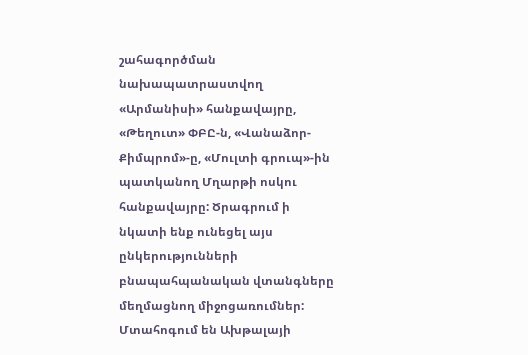շահագործման նախապատրաստվող «Արմանիսի» հանքավայրը, «Թեղուտ» ՓԲԸ-ն, «Վանաձոր-Քիմպրոմ»-ը, «Մուլտի գրուպ»-ին պատկանող Մղարթի ոսկու հանքավայրը: Ծրագրում ի նկատի ենք ունեցել այս ընկերությունների բնապահպանական վտանգները մեղմացնող միջոցառումներ:
Մտահոգում են Ախթալայի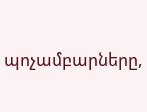պոչամբարները,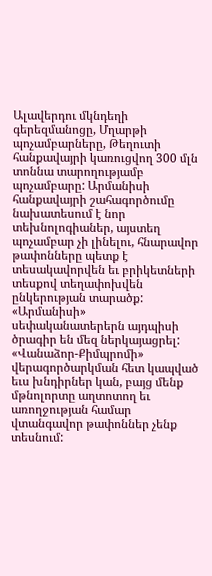Ալավերդու մկնդեղի գերեզմանոցը, Մղարթի պոչամբարները, Թեղուտի հանքավայրի կառուցվող 300 մլն տոննա տարողությամբ պոչամբարը: Արմանիսի հանքավայրի շահագործումը նախատեսում է նոր տեխնոլոգիաներ, այստեղ պոչամբար չի լինելու, հնարավոր թափոնները պետք է տեսակավորվեն եւ բրիկետների տեսքով տեղափոխվեն ընկերության տարածք:
«Արմանիսի» սեփականատերերն այդպիսի ծրագիր են մեզ ներկայացրել: «Վանաձոր-Քիմպրոմի» վերագործարկման հետ կապված եւս խնդիրներ կան, բայց մենք մթնոլորտը աղտոտող եւ առողջության համար վտանգավոր թափոններ չենք տեսնում: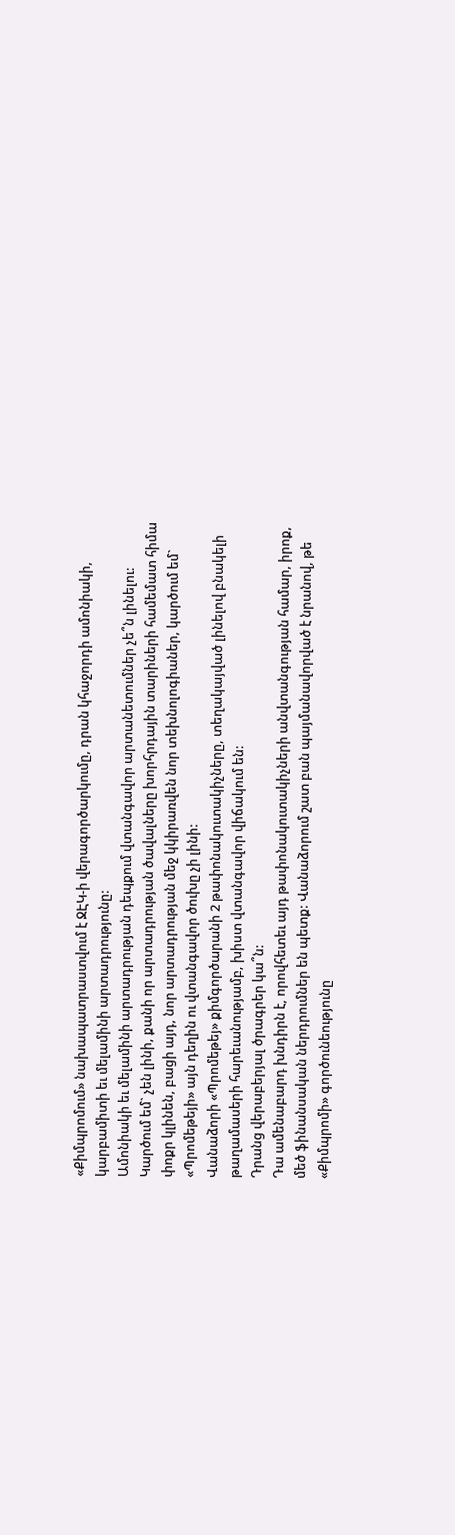«Քիմպրոմում» նախապատրաստվում է ՋԷԿ-ի վերագործարկումը, դրան կհաջորդի ամոնիակի, կարբամիտի եւ մելամինի արտադրությունը:
Ամոնիակի եւ մելամինի արտադրության դեպքում վտանգավոր արտանետումներ չե՞ն լինելու:
Կարծում եմ` չեն լինի, քանի որ արտադրության ծավալները խորհրդային տարիների համեմատ հիմա փոքր կլինեն, բացի այդ, նոր արտադրության մեջ կկիրառվեն նոր տեխնոլոգիաներ, կարծում եմ` «Պրոմեթեյի» այն դեղին ու վտանգավոր ծուխը չի լինի:
Վանաձորի «Պրոմեթեյ» քիմգործարանի 2 թափոնակուտակիչները, տեղակայված լինելով բնակելի թաղամասերի հարեւանությամբ, խիստ վտանգավոր վիճակում են:
Դրանց վերաբերյալ ծրագրեր կա՞ն:
Դա ամենաբարդ խնդիրն է, որովհետեւ այդ թափոնակուտակիչների անվտանգության համար, իրոք, մեծ ֆինանսական ներդրումներ են պետք: Վանաձորում շատ բան պայմանավորված է նրանով, թե «Քիմպրոմի» գործունեությունը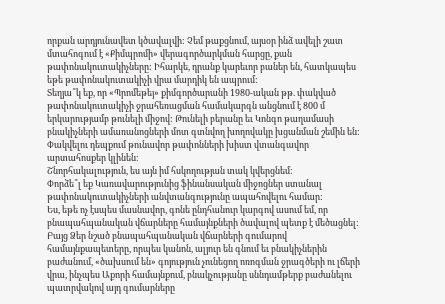որքան արդյունավետ կծավալվի: Չեմ թաքցնում, այսօր ինձ ավելի շատ մտահոգում է «Քիմպրոմի» վերագործարկման հարցը, քան թափոնակուտակիչները: Իհարկե, դրանք կարեւոր բաներ են, հատկապես եթե թափոնակուտակիչի վրա մարդիկ են ապրում:
Տեղյա՞կ եք, որ «Պրոմեթեյ» քիմգործարանի 1980-ական թթ. փակված թափոնակուտակիչի ջրահեռացման համակարգն անցնում է 800 մ երկարությամբ թունելի միջով: Թունելի բերանը եւ Կոնգո թաղամասի բնակիչների ամառանոցների մոտ գտնվող խողովակը խցանման շեմին են: Փակվելու դեպքում թունավոր թափոնների խիստ վտանգավոր արտահոսքեր կլինեն:
Շնորհակալություն, ես այն իմ հսկողության տակ կվերցնեմ:
Փորձե՞լ եք Կառավարությունից ֆինանսական միջոցներ ստանալ թափոնակուտակիչների անվտանգությունը ապահովելու համար:
Ես, եթե ոչ էսպես մասնավոր, գոնե ընդհանուր կարգով ասում եմ, որ բնապահպանական վճարները համայնքների ծավալով պետք է մեծացնել:
Բայց Ձեր նշած բնապահպանական վճարների գումարով համայնքապետերը, որպես կանոն, ալյուր են գնում եւ բնակիչներին բաժանում, «ծախսում են» գոյություն չունեցող ոռոգման ջրագծերի ու լճերի վրա, ինչպես Աքորի համայնքում, բնակչությանը սննդամթերք բաժանելու պատրվակով այդ գումարները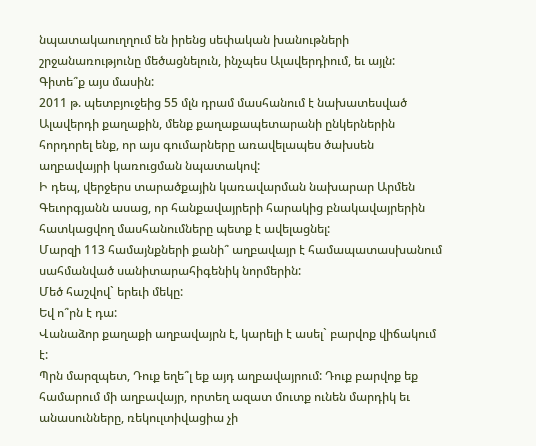նպատակաուղղում են իրենց սեփական խանութների շրջանառությունը մեծացնելուն, ինչպես Ալավերդիում, եւ այլն:
Գիտե՞ք այս մասին:
2011 թ. պետբյուջեից 55 մլն դրամ մասհանում է նախատեսված Ալավերդի քաղաքին, մենք քաղաքապետարանի ընկերներին հորդորել ենք, որ այս գումարները առավելապես ծախսեն աղբավայրի կառուցման նպատակով:
Ի դեպ, վերջերս տարածքային կառավարման նախարար Արմեն Գեւորգյանն ասաց, որ հանքավայրերի հարակից բնակավայրերին հատկացվող մասհանումները պետք է ավելացնել:
Մարզի 113 համայնքների քանի՞ աղբավայր է համապատասխանում սահմանված սանիտարահիգենիկ նորմերին:
Մեծ հաշվով` երեւի մեկը:
Եվ ո՞րն է դա:
Վանաձոր քաղաքի աղբավայրն է, կարելի է ասել` բարվոք վիճակում է:
Պրն մարզպետ, Դուք եղե՞լ եք այդ աղբավայրում: Դուք բարվոք եք համարում մի աղբավայր, որտեղ ազատ մուտք ունեն մարդիկ եւ անասունները, ռեկուլտիվացիա չի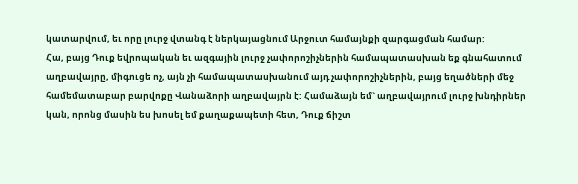կատարվում, եւ որը լուրջ վտանգ է ներկայացնում Արջուտ համայնքի զարգացման համար:
Հա, բայց Դուք եվրոպական եւ ազգային լուրջ չափորոշիչներին համապատասխան եք գնահատում աղբավայրը, միգուցե ոչ, այն չի համապատասխանում այդ չափորոշիչներին, բայց եղածների մեջ համեմատաբար բարվոքը Վանաձորի աղբավայրն է: Համաձայն եմ` աղբավայրում լուրջ խնդիրներ կան, որոնց մասին ես խոսել եմ քաղաքապետի հետ, Դուք ճիշտ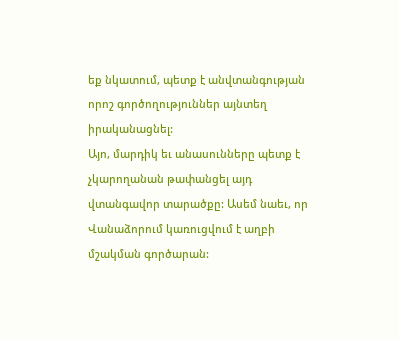եք նկատում, պետք է անվտանգության որոշ գործողություններ այնտեղ իրականացնել:
Այո, մարդիկ եւ անասունները պետք է չկարողանան թափանցել այդ վտանգավոր տարածքը: Ասեմ նաեւ, որ Վանաձորում կառուցվում է աղբի մշակման գործարան: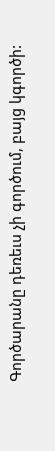Գործարանը դեռեւս չի գործում, բայց կգործի: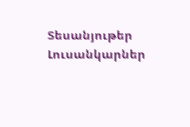Տեսանյութեր
Լուսանկարներ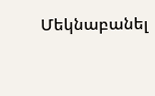Մեկնաբանել